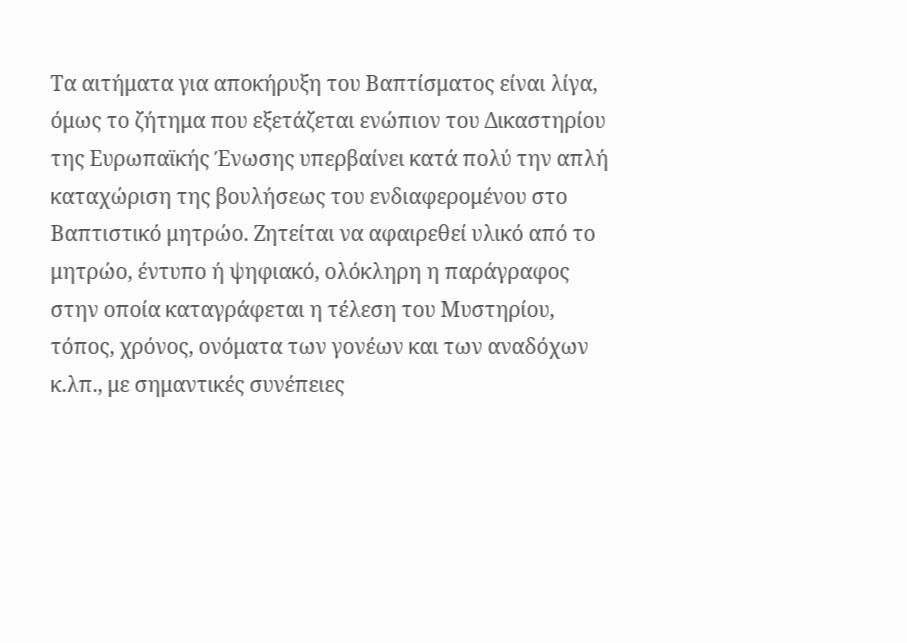Τα αιτήματα για αποκήρυξη του Βαπτίσματος είναι λίγα, όμως το ζήτημα που εξετάζεται ενώπιον του Δικαστηρίου της Ευρωπαϊκής Ένωσης υπερβαίνει κατά πολύ την απλή καταχώριση της βουλήσεως του ενδιαφερομένου στο Βαπτιστικό μητρώο. Ζητείται να αφαιρεθεί υλικό από το μητρώο, έντυπο ή ψηφιακό, ολόκληρη η παράγραφος στην οποία καταγράφεται η τέλεση του Μυστηρίου, τόπος, χρόνος, ονόματα των γονέων και των αναδόχων κ.λπ., με σημαντικές συνέπειες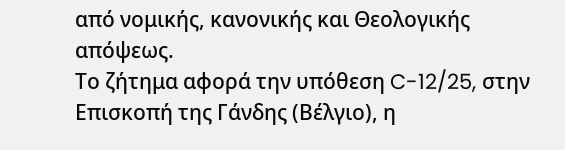από νομικής, κανονικής και Θεολογικής απόψεως.
Το ζήτημα αφορά την υπόθεση C-12/25, στην Επισκοπή της Γάνδης (Βέλγιο), η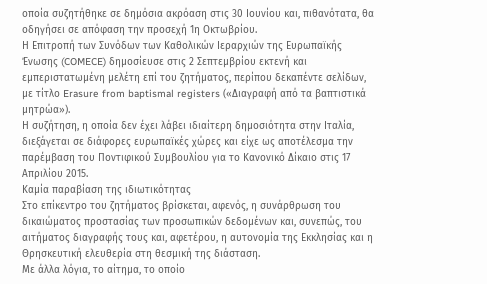οποία συζητήθηκε σε δημόσια ακρόαση στις 30 Ιουνίου και, πιθανότατα, θα οδηγήσει σε απόφαση την προσεχή 1η Οκτωβρίου.
Η Επιτροπή των Συνόδων των Καθολικών Ιεραρχιών της Ευρωπαϊκής Ένωσης (COMECE) δημοσίευσε στις 2 Σεπτεμβρίου εκτενή και εμπεριστατωμένη μελέτη επί του ζητήματος, περίπου δεκαπέντε σελίδων, με τίτλο Erasure from baptismal registers («Διαγραφή από τα βαπτιστικά μητρώα»).
Η συζήτηση, η οποία δεν έχει λάβει ιδιαίτερη δημοσιότητα στην Ιταλία, διεξάγεται σε διάφορες ευρωπαϊκές χώρες και είχε ως αποτέλεσμα την παρέμβαση του Ποντιφικού Συμβουλίου για το Κανονικό Δίκαιο στις 17 Απριλίου 2015.
Καμία παραβίαση της ιδιωτικότητας
Στο επίκεντρο του ζητήματος βρίσκεται, αφενός, η συνάρθρωση του δικαιώματος προστασίας των προσωπικών δεδομένων και, συνεπώς, του αιτήματος διαγραφής τους και, αφετέρου, η αυτονομία της Εκκλησίας και η Θρησκευτική ελευθερία στη θεσμική της διάσταση.
Με άλλα λόγια, το αίτημα, το οποίο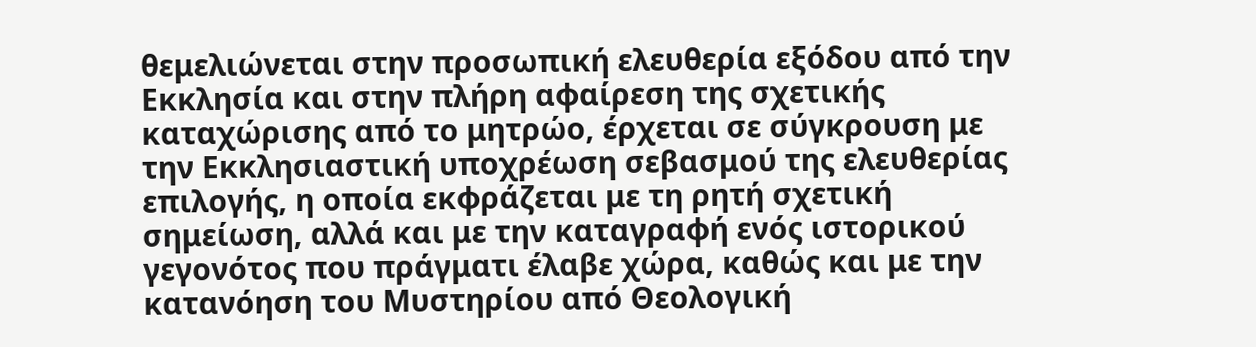θεμελιώνεται στην προσωπική ελευθερία εξόδου από την Εκκλησία και στην πλήρη αφαίρεση της σχετικής καταχώρισης από το μητρώο, έρχεται σε σύγκρουση με την Εκκλησιαστική υποχρέωση σεβασμού της ελευθερίας επιλογής, η οποία εκφράζεται με τη ρητή σχετική σημείωση, αλλά και με την καταγραφή ενός ιστορικού γεγονότος που πράγματι έλαβε χώρα, καθώς και με την κατανόηση του Μυστηρίου από Θεολογική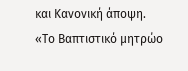και Κανονική άποψη.
«Το Βαπτιστικό μητρώο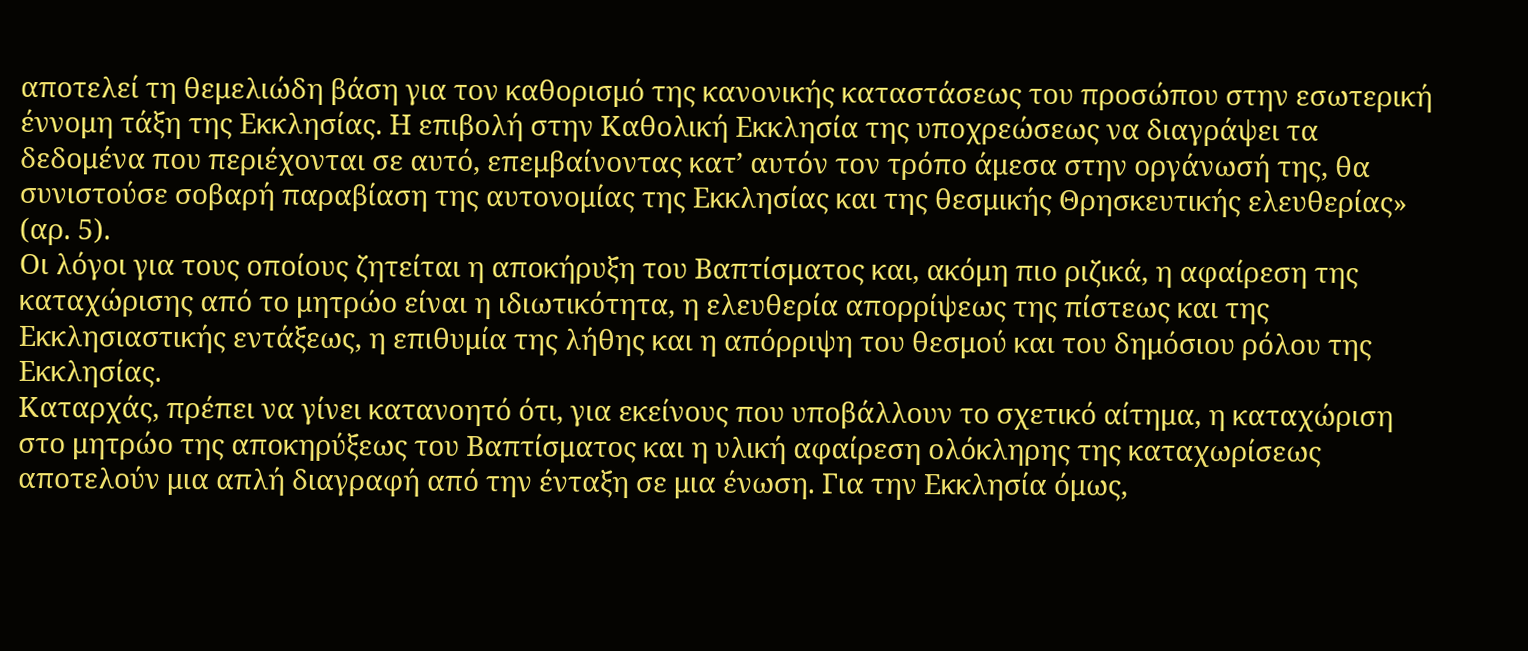αποτελεί τη θεμελιώδη βάση για τον καθορισμό της κανονικής καταστάσεως του προσώπου στην εσωτερική έννομη τάξη της Εκκλησίας. Η επιβολή στην Καθολική Εκκλησία της υποχρεώσεως να διαγράψει τα δεδομένα που περιέχονται σε αυτό, επεμβαίνοντας κατ’ αυτόν τον τρόπο άμεσα στην οργάνωσή της, θα συνιστούσε σοβαρή παραβίαση της αυτονομίας της Εκκλησίας και της θεσμικής Θρησκευτικής ελευθερίας» (αρ. 5).
Οι λόγοι για τους οποίους ζητείται η αποκήρυξη του Βαπτίσματος και, ακόμη πιο ριζικά, η αφαίρεση της καταχώρισης από το μητρώο είναι η ιδιωτικότητα, η ελευθερία απορρίψεως της πίστεως και της Εκκλησιαστικής εντάξεως, η επιθυμία της λήθης και η απόρριψη του θεσμού και του δημόσιου ρόλου της Εκκλησίας.
Καταρχάς, πρέπει να γίνει κατανοητό ότι, για εκείνους που υποβάλλουν το σχετικό αίτημα, η καταχώριση στο μητρώο της αποκηρύξεως του Βαπτίσματος και η υλική αφαίρεση ολόκληρης της καταχωρίσεως αποτελούν μια απλή διαγραφή από την ένταξη σε μια ένωση. Για την Εκκλησία όμως,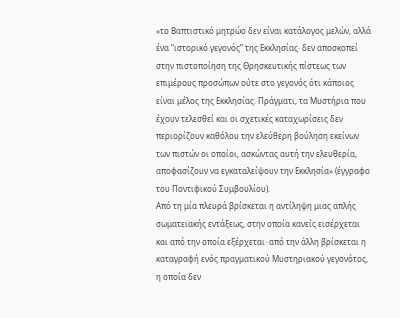«το Βαπτιστικό μητρώο δεν είναι κατάλογος μελών, αλλά ένα “ιστορικό γεγονός” της Εκκλησίας· δεν αποσκοπεί στην πιστοποίηση της Θρησκευτικής πίστεως των επιμέρους προσώπων ούτε στο γεγονός ότι κάποιος είναι μέλος της Εκκλησίας. Πράγματι, τα Μυστήρια που έχουν τελεσθεί και οι σχετικές καταχωρίσεις δεν περιορίζουν καθόλου την ελεύθερη βούληση εκείνων των πιστών οι οποίοι, ασκώντας αυτή την ελευθερία, αποφασίζουν να εγκαταλείψουν την Εκκλησία» (έγγραφο του Ποντιφικού Συμβουλίου).
Από τη μία πλευρά βρίσκεται η αντίληψη μιας απλής σωματειακής εντάξεως, στην οποία κανείς εισέρχεται και από την οποία εξέρχεται· από την άλλη βρίσκεται η καταγραφή ενός πραγματικού Μυστηριακού γεγονότος, η οποία δεν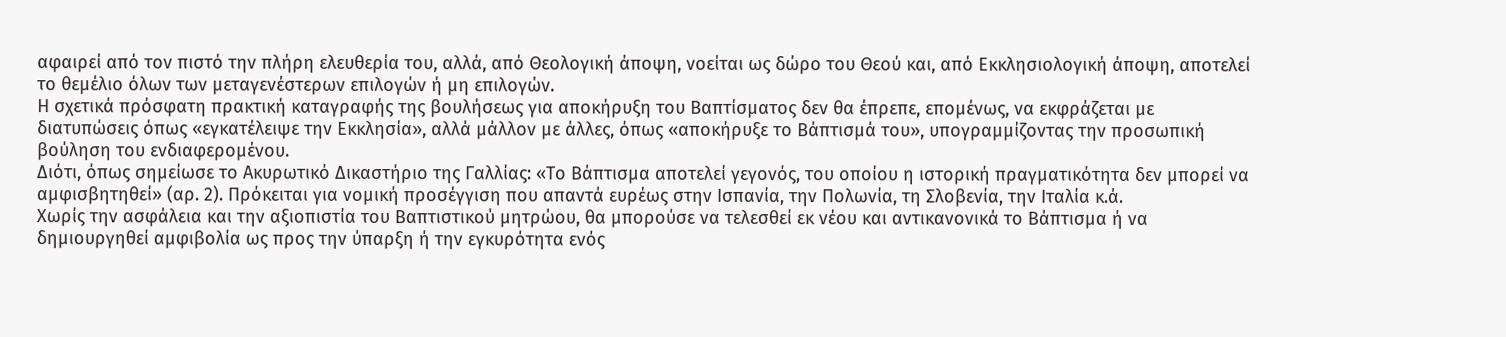αφαιρεί από τον πιστό την πλήρη ελευθερία του, αλλά, από Θεολογική άποψη, νοείται ως δώρο του Θεού και, από Εκκλησιολογική άποψη, αποτελεί το θεμέλιο όλων των μεταγενέστερων επιλογών ή μη επιλογών.
Η σχετικά πρόσφατη πρακτική καταγραφής της βουλήσεως για αποκήρυξη του Βαπτίσματος δεν θα έπρεπε, επομένως, να εκφράζεται με διατυπώσεις όπως «εγκατέλειψε την Εκκλησία», αλλά μάλλον με άλλες, όπως «αποκήρυξε το Βάπτισμά του», υπογραμμίζοντας την προσωπική βούληση του ενδιαφερομένου.
Διότι, όπως σημείωσε το Ακυρωτικό Δικαστήριο της Γαλλίας: «Το Βάπτισμα αποτελεί γεγονός, του οποίου η ιστορική πραγματικότητα δεν μπορεί να αμφισβητηθεί» (αρ. 2). Πρόκειται για νομική προσέγγιση που απαντά ευρέως στην Ισπανία, την Πολωνία, τη Σλοβενία, την Ιταλία κ.ά.
Χωρίς την ασφάλεια και την αξιοπιστία του Βαπτιστικού μητρώου, θα μπορούσε να τελεσθεί εκ νέου και αντικανονικά το Βάπτισμα ή να δημιουργηθεί αμφιβολία ως προς την ύπαρξη ή την εγκυρότητα ενός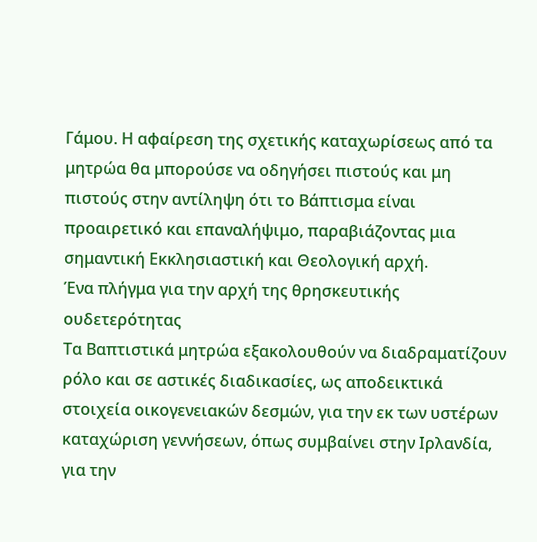Γάμου. Η αφαίρεση της σχετικής καταχωρίσεως από τα μητρώα θα μπορούσε να οδηγήσει πιστούς και μη πιστούς στην αντίληψη ότι το Βάπτισμα είναι προαιρετικό και επαναλήψιμο, παραβιάζοντας μια σημαντική Εκκλησιαστική και Θεολογική αρχή.
Ένα πλήγμα για την αρχή της θρησκευτικής ουδετερότητας
Τα Βαπτιστικά μητρώα εξακολουθούν να διαδραματίζουν ρόλο και σε αστικές διαδικασίες, ως αποδεικτικά στοιχεία οικογενειακών δεσμών, για την εκ των υστέρων καταχώριση γεννήσεων, όπως συμβαίνει στην Ιρλανδία, για την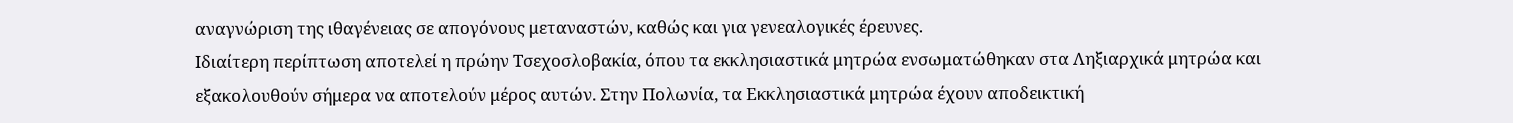αναγνώριση της ιθαγένειας σε απογόνους μεταναστών, καθώς και για γενεαλογικές έρευνες.
Ιδιαίτερη περίπτωση αποτελεί η πρώην Τσεχοσλοβακία, όπου τα εκκλησιαστικά μητρώα ενσωματώθηκαν στα Ληξιαρχικά μητρώα και εξακολουθούν σήμερα να αποτελούν μέρος αυτών. Στην Πολωνία, τα Εκκλησιαστικά μητρώα έχουν αποδεικτική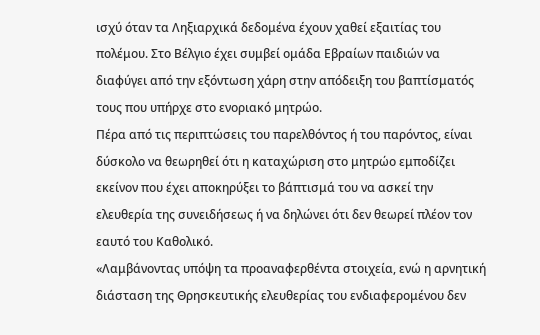ισχύ όταν τα Ληξιαρχικά δεδομένα έχουν χαθεί εξαιτίας του πολέμου. Στο Βέλγιο έχει συμβεί ομάδα Εβραίων παιδιών να διαφύγει από την εξόντωση χάρη στην απόδειξη του βαπτίσματός τους που υπήρχε στο ενοριακό μητρώο.
Πέρα από τις περιπτώσεις του παρελθόντος ή του παρόντος, είναι δύσκολο να θεωρηθεί ότι η καταχώριση στο μητρώο εμποδίζει εκείνον που έχει αποκηρύξει το βάπτισμά του να ασκεί την ελευθερία της συνειδήσεως ή να δηλώνει ότι δεν θεωρεί πλέον τον εαυτό του Καθολικό.
«Λαμβάνοντας υπόψη τα προαναφερθέντα στοιχεία, ενώ η αρνητική διάσταση της Θρησκευτικής ελευθερίας του ενδιαφερομένου δεν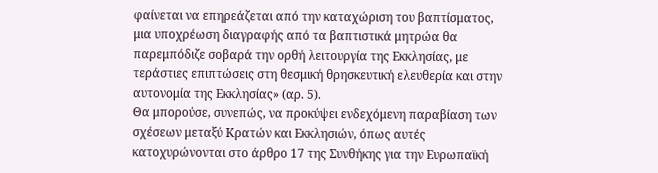φαίνεται να επηρεάζεται από την καταχώριση του βαπτίσματος, μια υποχρέωση διαγραφής από τα βαπτιστικά μητρώα θα παρεμπόδιζε σοβαρά την ορθή λειτουργία της Εκκλησίας, με τεράστιες επιπτώσεις στη θεσμική θρησκευτική ελευθερία και στην αυτονομία της Εκκλησίας» (αρ. 5).
Θα μπορούσε, συνεπώς, να προκύψει ενδεχόμενη παραβίαση των σχέσεων μεταξύ Κρατών και Εκκλησιών, όπως αυτές κατοχυρώνονται στο άρθρο 17 της Συνθήκης για την Ευρωπαϊκή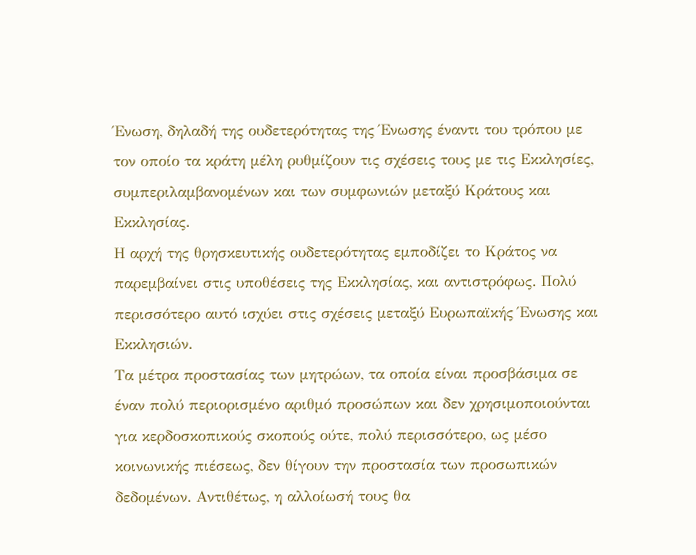Ένωση, δηλαδή της ουδετερότητας της Ένωσης έναντι του τρόπου με τον οποίο τα κράτη μέλη ρυθμίζουν τις σχέσεις τους με τις Εκκλησίες, συμπεριλαμβανομένων και των συμφωνιών μεταξύ Κράτους και Εκκλησίας.
Η αρχή της θρησκευτικής ουδετερότητας εμποδίζει το Κράτος να παρεμβαίνει στις υποθέσεις της Εκκλησίας, και αντιστρόφως. Πολύ περισσότερο αυτό ισχύει στις σχέσεις μεταξύ Ευρωπαϊκής Ένωσης και Εκκλησιών.
Τα μέτρα προστασίας των μητρώων, τα οποία είναι προσβάσιμα σε έναν πολύ περιορισμένο αριθμό προσώπων και δεν χρησιμοποιούνται για κερδοσκοπικούς σκοπούς ούτε, πολύ περισσότερο, ως μέσο κοινωνικής πιέσεως, δεν θίγουν την προστασία των προσωπικών δεδομένων. Αντιθέτως, η αλλοίωσή τους θα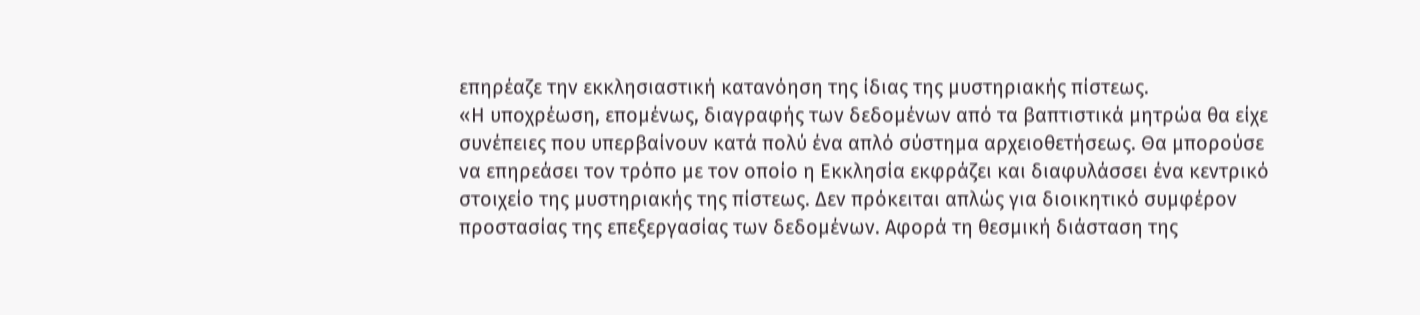επηρέαζε την εκκλησιαστική κατανόηση της ίδιας της μυστηριακής πίστεως.
«Η υποχρέωση, επομένως, διαγραφής των δεδομένων από τα βαπτιστικά μητρώα θα είχε συνέπειες που υπερβαίνουν κατά πολύ ένα απλό σύστημα αρχειοθετήσεως. Θα μπορούσε να επηρεάσει τον τρόπο με τον οποίο η Εκκλησία εκφράζει και διαφυλάσσει ένα κεντρικό στοιχείο της μυστηριακής της πίστεως. Δεν πρόκειται απλώς για διοικητικό συμφέρον προστασίας της επεξεργασίας των δεδομένων. Αφορά τη θεσμική διάσταση της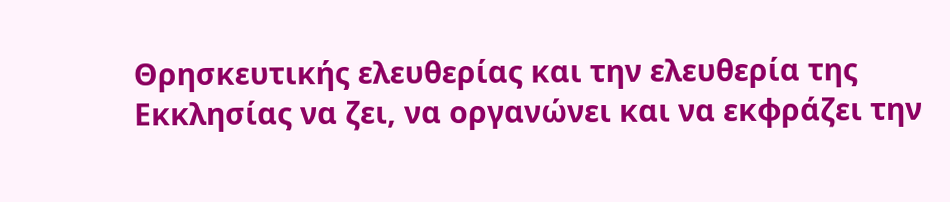Θρησκευτικής ελευθερίας και την ελευθερία της Εκκλησίας να ζει, να οργανώνει και να εκφράζει την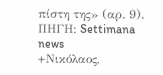πίστη της» (αρ. 9).
ΠΗΓΗ: Settimana news
+Νικόλαος,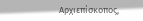Αρχιεπίσκοπος,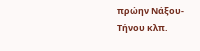πρώην Νάξου-Τήνου κλπ.